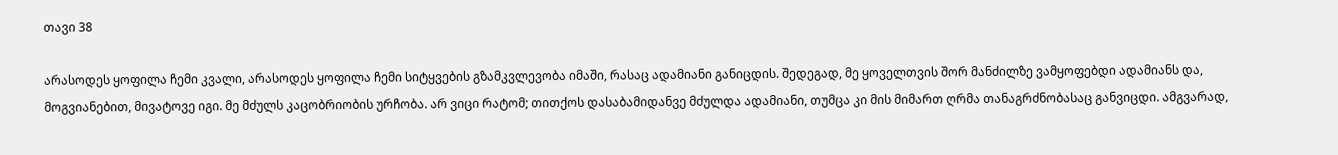თავი 38

არასოდეს ყოფილა ჩემი კვალი, არასოდეს ყოფილა ჩემი სიტყვების გზამკვლევობა იმაში, რასაც ადამიანი განიცდის. შედეგად, მე ყოველთვის შორ მანძილზე ვამყოფებდი ადამიანს და, მოგვიანებით, მივატოვე იგი. მე მძულს კაცობრიობის ურჩობა. არ ვიცი რატომ; თითქოს დასაბამიდანვე მძულდა ადამიანი, თუმცა კი მის მიმართ ღრმა თანაგრძნობასაც განვიცდი. ამგვარად,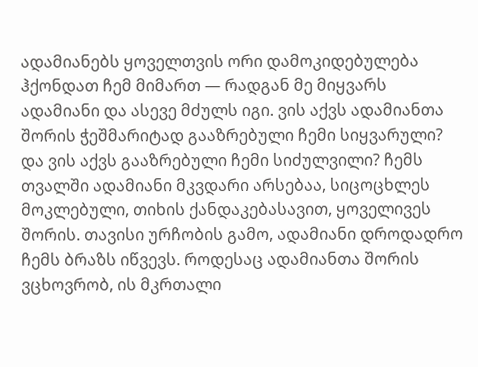ადამიანებს ყოველთვის ორი დამოკიდებულება ჰქონდათ ჩემ მიმართ — რადგან მე მიყვარს ადამიანი და ასევე მძულს იგი. ვის აქვს ადამიანთა შორის ჭეშმარიტად გააზრებული ჩემი სიყვარული? და ვის აქვს გააზრებული ჩემი სიძულვილი? ჩემს თვალში ადამიანი მკვდარი არსებაა, სიცოცხლეს მოკლებული, თიხის ქანდაკებასავით, ყოველივეს შორის. თავისი ურჩობის გამო, ადამიანი დროდადრო ჩემს ბრაზს იწვევს. როდესაც ადამიანთა შორის ვცხოვრობ, ის მკრთალი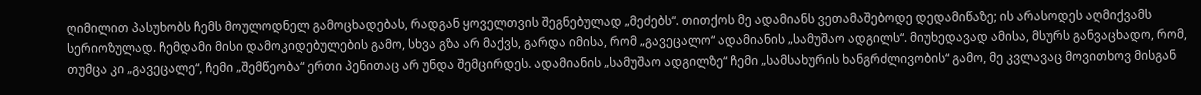ღიმილით პასუხობს ჩემს მოულოდნელ გამოცხადებას, რადგან ყოველთვის შეგნებულად „მეძებს“. თითქოს მე ადამიანს ვეთამაშებოდე დედამიწაზე; ის არასოდეს აღმიქვამს სერიოზულად. ჩემდამი მისი დამოკიდებულების გამო, სხვა გზა არ მაქვს, გარდა იმისა, რომ „გავეცალო“ ადამიანის „სამუშაო ადგილს“. მიუხედავად ამისა, მსურს განვაცხადო, რომ, თუმცა კი „გავეცალე“, ჩემი „შემწეობა“ ერთი პენითაც არ უნდა შემცირდეს. ადამიანის „სამუშაო ადგილზე“ ჩემი „სამსახურის ხანგრძლივობის“ გამო, მე კვლავაც მოვითხოვ მისგან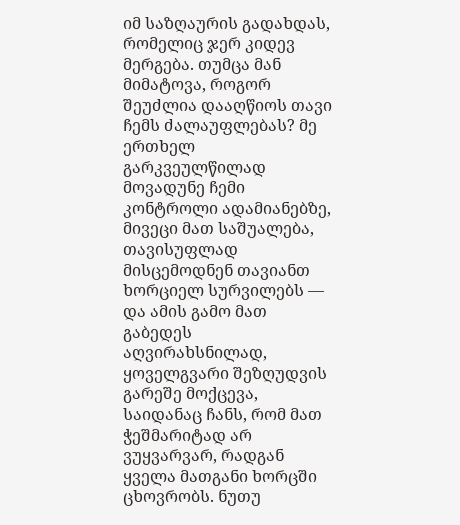იმ საზღაურის გადახდას, რომელიც ჯერ კიდევ მერგება. თუმცა მან მიმატოვა, როგორ შეუძლია დააღწიოს თავი ჩემს ძალაუფლებას? მე ერთხელ გარკვეულწილად მოვადუნე ჩემი კონტროლი ადამიანებზე, მივეცი მათ საშუალება, თავისუფლად მისცემოდნენ თავიანთ ხორციელ სურვილებს — და ამის გამო მათ გაბედეს აღვირახსნილად, ყოველგვარი შეზღუდვის გარეშე მოქცევა, საიდანაც ჩანს, რომ მათ ჭეშმარიტად არ ვუყვარვარ, რადგან ყველა მათგანი ხორცში ცხოვრობს. ნუთუ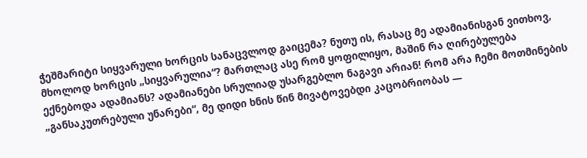ჭეშმარიტი სიყვარული ხორცის სანაცვლოდ გაიცემა? ნუთუ ის, რასაც მე ადამიანისგან ვითხოვ, მხოლოდ ხორცის „სიყვარულია“? მართლაც ასე რომ ყოფილიყო, მაშინ რა ღირებულება ექნებოდა ადამიანს? ადამიანები სრულიად უსარგებლო ნაგავი არიან! რომ არა ჩემი მოთმინების „განსაკუთრებული უნარები“, მე დიდი ხნის წინ მივატოვებდი კაცობრიობას —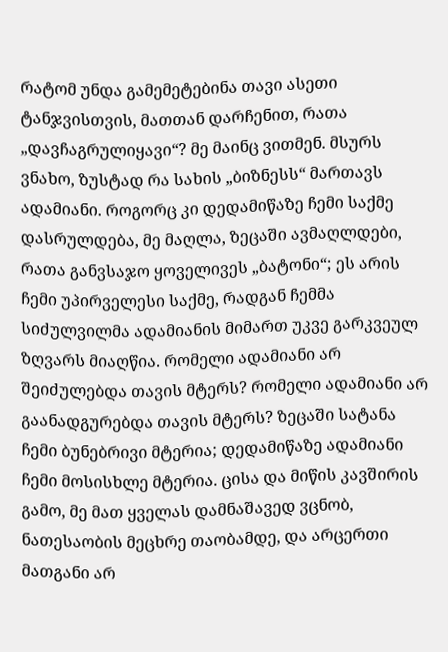რატომ უნდა გამემეტებინა თავი ასეთი ტანჯვისთვის, მათთან დარჩენით, რათა „დავჩაგრულიყავი“? მე მაინც ვითმენ. მსურს ვნახო, ზუსტად რა სახის „ბიზნესს“ მართავს ადამიანი. როგორც კი დედამიწაზე ჩემი საქმე დასრულდება, მე მაღლა, ზეცაში ავმაღლდები, რათა განვსაჯო ყოველივეს „ბატონი“; ეს არის ჩემი უპირველესი საქმე, რადგან ჩემმა სიძულვილმა ადამიანის მიმართ უკვე გარკვეულ ზღვარს მიაღწია. რომელი ადამიანი არ შეიძულებდა თავის მტერს? რომელი ადამიანი არ გაანადგურებდა თავის მტერს? ზეცაში სატანა ჩემი ბუნებრივი მტერია; დედამიწაზე ადამიანი ჩემი მოსისხლე მტერია. ცისა და მიწის კავშირის გამო, მე მათ ყველას დამნაშავედ ვცნობ, ნათესაობის მეცხრე თაობამდე, და არცერთი მათგანი არ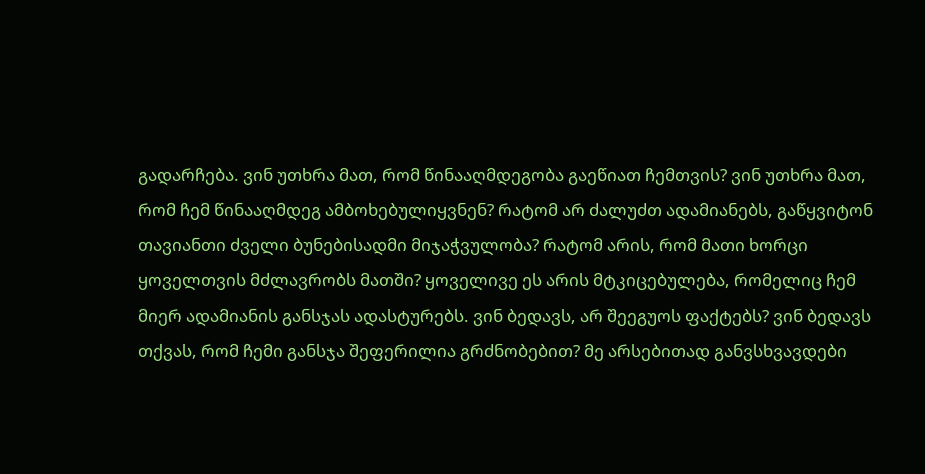გადარჩება. ვინ უთხრა მათ, რომ წინააღმდეგობა გაეწიათ ჩემთვის? ვინ უთხრა მათ, რომ ჩემ წინააღმდეგ ამბოხებულიყვნენ? რატომ არ ძალუძთ ადამიანებს, გაწყვიტონ თავიანთი ძველი ბუნებისადმი მიჯაჭვულობა? რატომ არის, რომ მათი ხორცი ყოველთვის მძლავრობს მათში? ყოველივე ეს არის მტკიცებულება, რომელიც ჩემ მიერ ადამიანის განსჯას ადასტურებს. ვინ ბედავს, არ შეეგუოს ფაქტებს? ვინ ბედავს თქვას, რომ ჩემი განსჯა შეფერილია გრძნობებით? მე არსებითად განვსხვავდები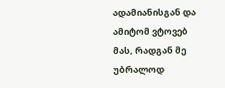ადამიანისგან და ამიტომ ვტოვებ მას, რადგან მე უბრალოდ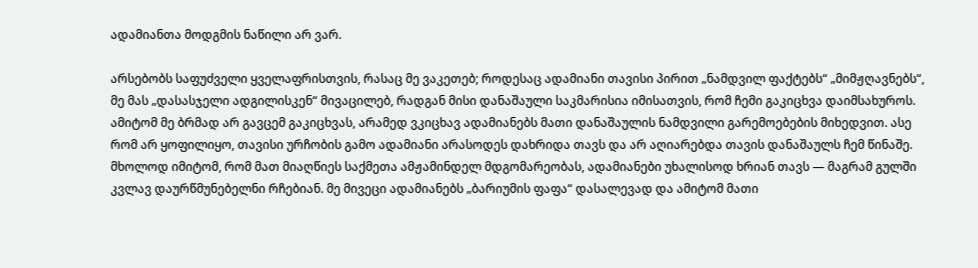ადამიანთა მოდგმის ნაწილი არ ვარ.

არსებობს საფუძველი ყველაფრისთვის, რასაც მე ვაკეთებ; როდესაც ადამიანი თავისი პირით „ნამდვილ ფაქტებს“ „მიმჟღავნებს“, მე მას „დასასჯელი ადგილისკენ“ მივაცილებ, რადგან მისი დანაშაული საკმარისია იმისათვის, რომ ჩემი გაკიცხვა დაიმსახუროს. ამიტომ მე ბრმად არ გავცემ გაკიცხვას, არამედ ვკიცხავ ადამიანებს მათი დანაშაულის ნამდვილი გარემოებების მიხედვით. ასე რომ არ ყოფილიყო, თავისი ურჩობის გამო ადამიანი არასოდეს დახრიდა თავს და არ აღიარებდა თავის დანაშაულს ჩემ წინაშე. მხოლოდ იმიტომ, რომ მათ მიაღწიეს საქმეთა ამჟამინდელ მდგომარეობას, ადამიანები უხალისოდ ხრიან თავს — მაგრამ გულში კვლავ დაურწმუნებელნი რჩებიან. მე მივეცი ადამიანებს „ბარიუმის ფაფა“ დასალევად და ამიტომ მათი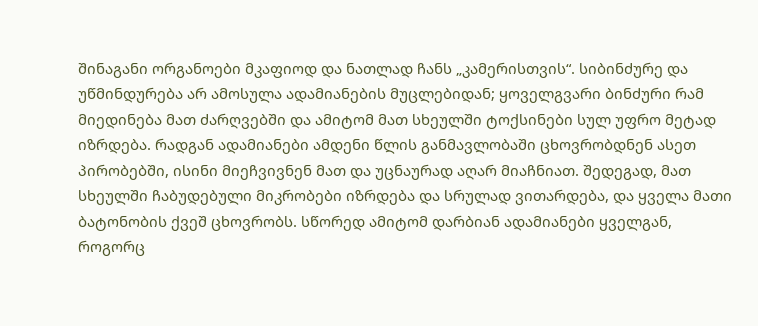შინაგანი ორგანოები მკაფიოდ და ნათლად ჩანს „კამერისთვის“. სიბინძურე და უწმინდურება არ ამოსულა ადამიანების მუცლებიდან; ყოველგვარი ბინძური რამ მიედინება მათ ძარღვებში და ამიტომ მათ სხეულში ტოქსინები სულ უფრო მეტად იზრდება. რადგან ადამიანები ამდენი წლის განმავლობაში ცხოვრობდნენ ასეთ პირობებში, ისინი მიეჩვივნენ მათ და უცნაურად აღარ მიაჩნიათ. შედეგად, მათ სხეულში ჩაბუდებული მიკრობები იზრდება და სრულად ვითარდება, და ყველა მათი ბატონობის ქვეშ ცხოვრობს. სწორედ ამიტომ დარბიან ადამიანები ყველგან, როგორც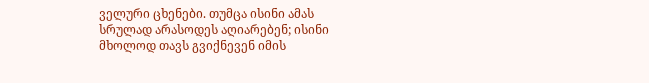ველური ცხენები. თუმცა ისინი ამას სრულად არასოდეს აღიარებენ; ისინი მხოლოდ თავს გვიქნევენ იმის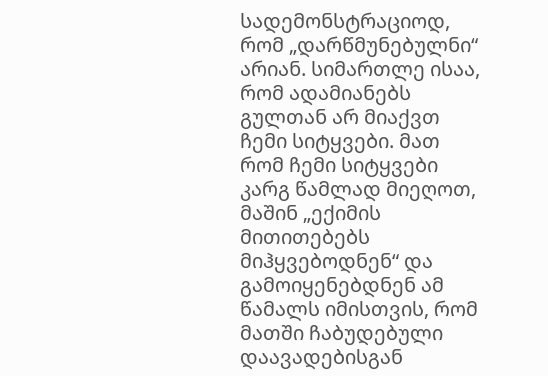სადემონსტრაციოდ, რომ „დარწმუნებულნი“ არიან. სიმართლე ისაა, რომ ადამიანებს გულთან არ მიაქვთ ჩემი სიტყვები. მათ რომ ჩემი სიტყვები კარგ წამლად მიეღოთ, მაშინ „ექიმის მითითებებს მიჰყვებოდნენ“ და გამოიყენებდნენ ამ წამალს იმისთვის, რომ მათში ჩაბუდებული დაავადებისგან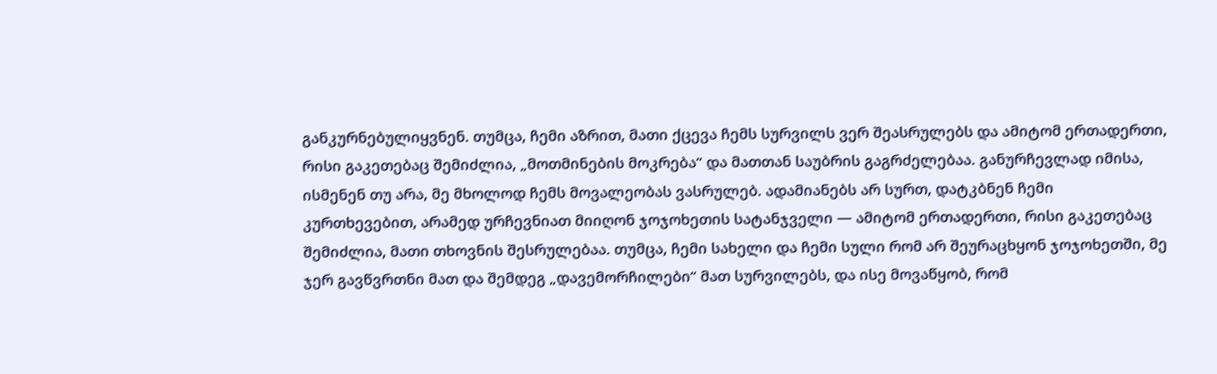განკურნებულიყვნენ. თუმცა, ჩემი აზრით, მათი ქცევა ჩემს სურვილს ვერ შეასრულებს და ამიტომ ერთადერთი, რისი გაკეთებაც შემიძლია, „მოთმინების მოკრება“ და მათთან საუბრის გაგრძელებაა. განურჩევლად იმისა, ისმენენ თუ არა, მე მხოლოდ ჩემს მოვალეობას ვასრულებ. ადამიანებს არ სურთ, დატკბნენ ჩემი კურთხევებით, არამედ ურჩევნიათ მიიღონ ჯოჯოხეთის სატანჯველი — ამიტომ ერთადერთი, რისი გაკეთებაც შემიძლია, მათი თხოვნის შესრულებაა. თუმცა, ჩემი სახელი და ჩემი სული რომ არ შეურაცხყონ ჯოჯოხეთში, მე ჯერ გავწვრთნი მათ და შემდეგ „დავემორჩილები“ მათ სურვილებს, და ისე მოვაწყობ, რომ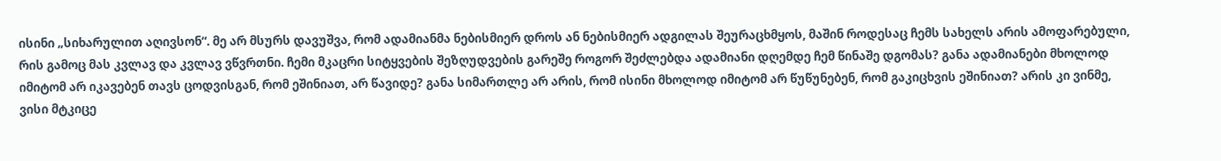ისინი „სიხარულით აღივსონ“. მე არ მსურს დავუშვა, რომ ადამიანმა ნებისმიერ დროს ან ნებისმიერ ადგილას შეურაცხმყოს, მაშინ როდესაც ჩემს სახელს არის ამოფარებული, რის გამოც მას კვლავ და კვლავ ვწვრთნი. ჩემი მკაცრი სიტყვების შეზღუდვების გარეშე როგორ შეძლებდა ადამიანი დღემდე ჩემ წინაშე დგომას? განა ადამიანები მხოლოდ იმიტომ არ იკავებენ თავს ცოდვისგან, რომ ეშინიათ, არ წავიდე? განა სიმართლე არ არის, რომ ისინი მხოლოდ იმიტომ არ წუწუნებენ, რომ გაკიცხვის ეშინიათ? არის კი ვინმე, ვისი მტკიცე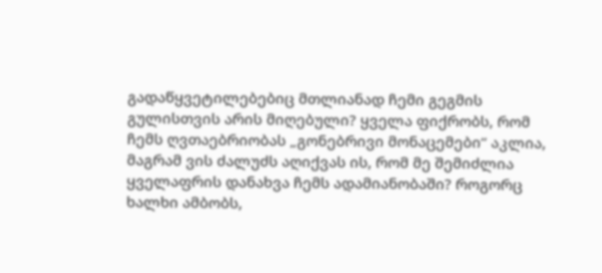გადაწყვეტილებებიც მთლიანად ჩემი გეგმის გულისთვის არის მიღებული? ყველა ფიქრობს, რომ ჩემს ღვთაებრიობას „გონებრივი მონაცემები“ აკლია, მაგრამ ვის ძალუძს აღიქვას ის, რომ მე შემიძლია ყველაფრის დანახვა ჩემს ადამიანობაში? როგორც ხალხი ამბობს,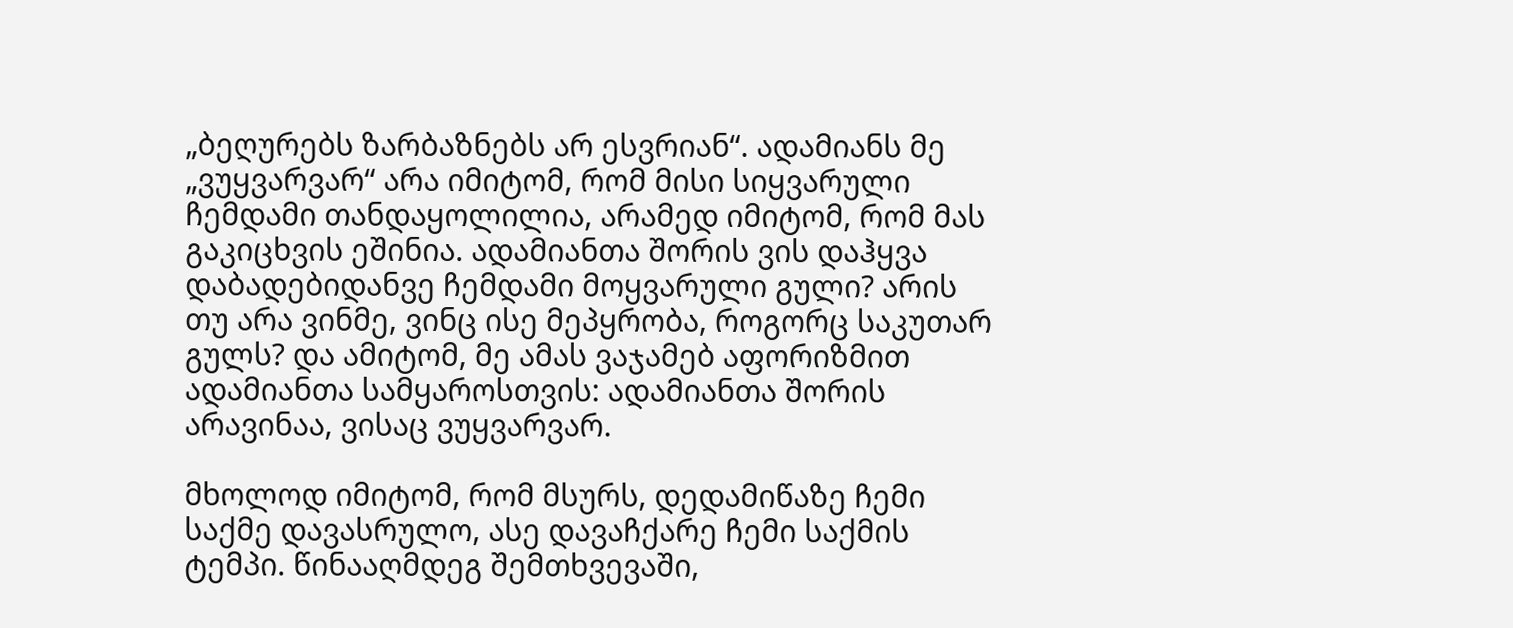„ბეღურებს ზარბაზნებს არ ესვრიან“. ადამიანს მე „ვუყვარვარ“ არა იმიტომ, რომ მისი სიყვარული ჩემდამი თანდაყოლილია, არამედ იმიტომ, რომ მას გაკიცხვის ეშინია. ადამიანთა შორის ვის დაჰყვა დაბადებიდანვე ჩემდამი მოყვარული გული? არის თუ არა ვინმე, ვინც ისე მეპყრობა, როგორც საკუთარ გულს? და ამიტომ, მე ამას ვაჯამებ აფორიზმით ადამიანთა სამყაროსთვის: ადამიანთა შორის არავინაა, ვისაც ვუყვარვარ.

მხოლოდ იმიტომ, რომ მსურს, დედამიწაზე ჩემი საქმე დავასრულო, ასე დავაჩქარე ჩემი საქმის ტემპი. წინააღმდეგ შემთხვევაში,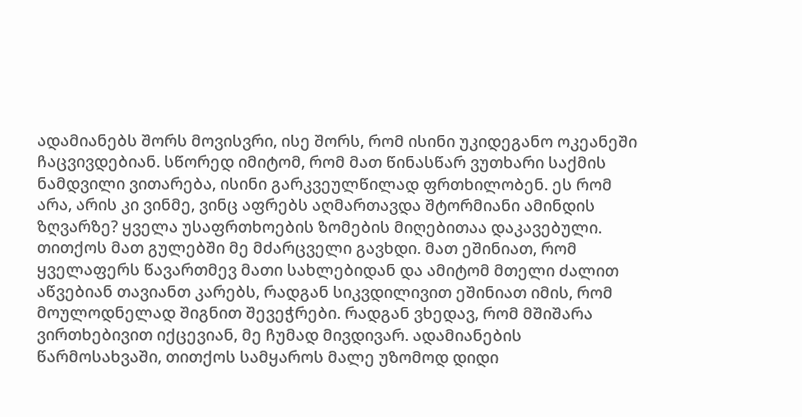ადამიანებს შორს მოვისვრი, ისე შორს, რომ ისინი უკიდეგანო ოკეანეში ჩაცვივდებიან. სწორედ იმიტომ, რომ მათ წინასწარ ვუთხარი საქმის ნამდვილი ვითარება, ისინი გარკვეულწილად ფრთხილობენ. ეს რომ არა, არის კი ვინმე, ვინც აფრებს აღმართავდა შტორმიანი ამინდის ზღვარზე? ყველა უსაფრთხოების ზომების მიღებითაა დაკავებული. თითქოს მათ გულებში მე მძარცველი გავხდი. მათ ეშინიათ, რომ ყველაფერს წავართმევ მათი სახლებიდან და ამიტომ მთელი ძალით აწვებიან თავიანთ კარებს, რადგან სიკვდილივით ეშინიათ იმის, რომ მოულოდნელად შიგნით შევეჭრები. რადგან ვხედავ, რომ მშიშარა ვირთხებივით იქცევიან, მე ჩუმად მივდივარ. ადამიანების წარმოსახვაში, თითქოს სამყაროს მალე უზომოდ დიდი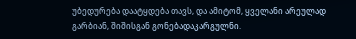უბედურება დაატყდება თავს, და ამიტომ, ყველანი არეულად გარბიან, შიშისგან გონებადაკარგულნი.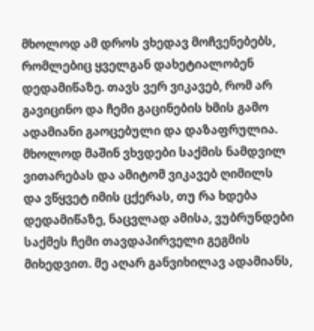მხოლოდ ამ დროს ვხედავ მოჩვენებებს, რომლებიც ყველგან დახეტიალობენ დედამიწაზე. თავს ვერ ვიკავებ, რომ არ გავიცინო და ჩემი გაცინების ხმის გამო ადამიანი გაოცებული და დაზაფრულია. მხოლოდ მაშინ ვხვდები საქმის ნამდვილ ვითარებას და ამიტომ ვიკავებ ღიმილს და ვწყვეტ იმის ცქერას, თუ რა ხდება დედამიწაზე, ნაცვლად ამისა, ვუბრუნდები საქმეს ჩემი თავდაპირველი გეგმის მიხედვით. მე აღარ განვიხილავ ადამიანს,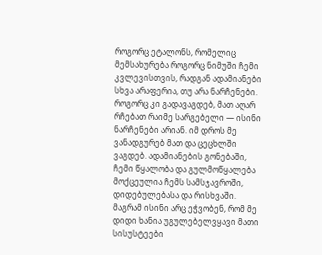როგორც ეტალონს, რომელიც მემსახურება როგორც ნიმუში ჩემი კვლევისთვის, რადგან ადამიანები სხვა არაფერია, თუ არა ნარჩენები. როგორც კი გადავაგდებ, მათ აღარ რჩებათ რაიმე სარგებელი — ისინი ნარჩენები არიან. იმ დროს მე ვანადგურებ მათ და ცეცხლში ვაგდებ. ადამიანების გონებაში, ჩემი წყალობა და გულმოწყალება მოქცეულია ჩემს სამსჯავროში, დიდებულებასა და რისხვაში. მაგრამ ისინი არც ეჭვობენ, რომ მე დიდი ხანია უგულებელვყავი მათი სისუსტეები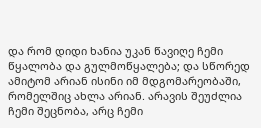და რომ დიდი ხანია უკან წავიღე ჩემი წყალობა და გულმოწყალება; და სწორედ ამიტომ არიან ისინი იმ მდგომარეობაში, რომელშიც ახლა არიან. არავის შეუძლია ჩემი შეცნობა, არც ჩემი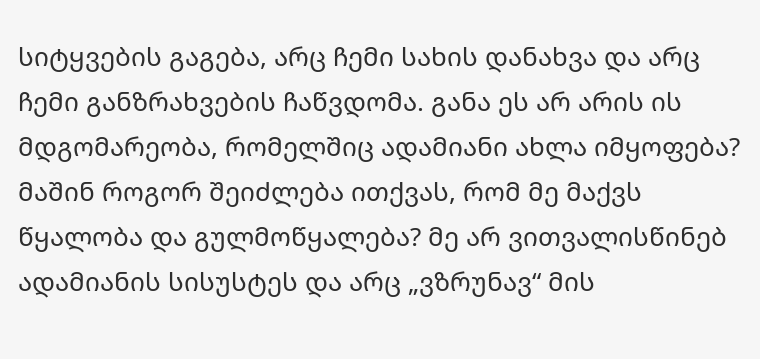სიტყვების გაგება, არც ჩემი სახის დანახვა და არც ჩემი განზრახვების ჩაწვდომა. განა ეს არ არის ის მდგომარეობა, რომელშიც ადამიანი ახლა იმყოფება? მაშინ როგორ შეიძლება ითქვას, რომ მე მაქვს წყალობა და გულმოწყალება? მე არ ვითვალისწინებ ადამიანის სისუსტეს და არც „ვზრუნავ“ მის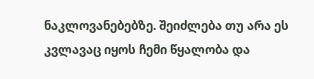ნაკლოვანებებზე. შეიძლება თუ არა ეს კვლავაც იყოს ჩემი წყალობა და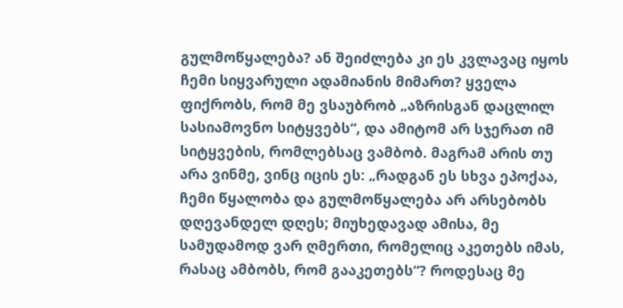გულმოწყალება? ან შეიძლება კი ეს კვლავაც იყოს ჩემი სიყვარული ადამიანის მიმართ? ყველა ფიქრობს, რომ მე ვსაუბრობ „აზრისგან დაცლილ სასიამოვნო სიტყვებს“, და ამიტომ არ სჯერათ იმ სიტყვების, რომლებსაც ვამბობ. მაგრამ არის თუ არა ვინმე, ვინც იცის ეს: „რადგან ეს სხვა ეპოქაა, ჩემი წყალობა და გულმოწყალება არ არსებობს დღევანდელ დღეს; მიუხედავად ამისა, მე სამუდამოდ ვარ ღმერთი, რომელიც აკეთებს იმას, რასაც ამბობს, რომ გააკეთებს“? როდესაც მე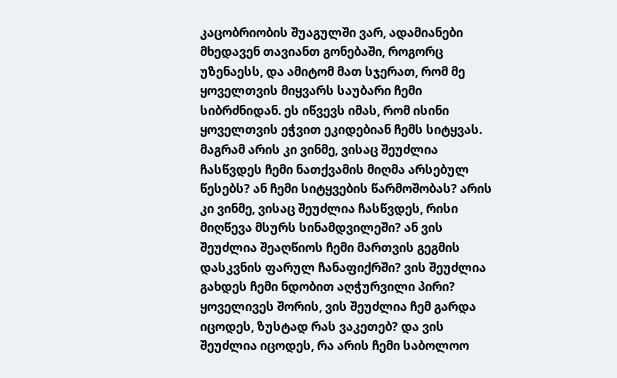კაცობრიობის შუაგულში ვარ, ადამიანები მხედავენ თავიანთ გონებაში, როგორც უზენაესს, და ამიტომ მათ სჯერათ, რომ მე ყოველთვის მიყვარს საუბარი ჩემი სიბრძნიდან. ეს იწვევს იმას, რომ ისინი ყოველთვის ეჭვით ეკიდებიან ჩემს სიტყვას. მაგრამ არის კი ვინმე, ვისაც შეუძლია ჩასწვდეს ჩემი ნათქვამის მიღმა არსებულ წესებს? ან ჩემი სიტყვების წარმოშობას? არის კი ვინმე, ვისაც შეუძლია ჩასწვდეს, რისი მიღწევა მსურს სინამდვილეში? ან ვის შეუძლია შეაღწიოს ჩემი მართვის გეგმის დასკვნის ფარულ ჩანაფიქრში? ვის შეუძლია გახდეს ჩემი ნდობით აღჭურვილი პირი? ყოველივეს შორის, ვის შეუძლია ჩემ გარდა იცოდეს, ზუსტად რას ვაკეთებ? და ვის შეუძლია იცოდეს, რა არის ჩემი საბოლოო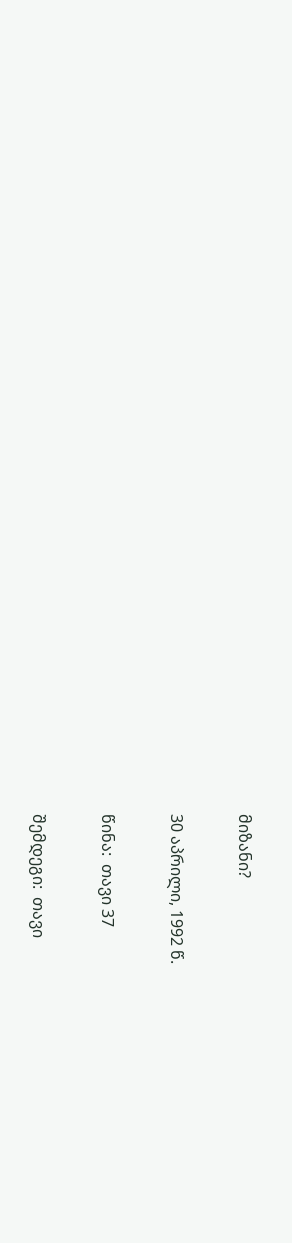მიზანი?

30 აპრილი, 1992 წ.

წინა:  თავი 37

შემდეგი:  თავი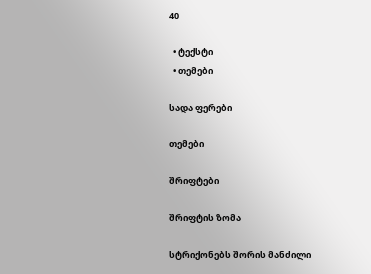40

  • ტექსტი
  • თემები

სადა ფერები

თემები

შრიფტები

შრიფტის ზომა

სტრიქონებს შორის მანძილი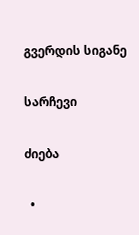გვერდის სიგანე

სარჩევი

ძიება

  •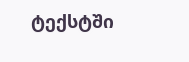ტექსტში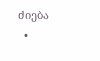ძიება
  •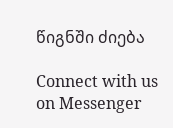წიგნში ძიება

Connect with us on Messenger